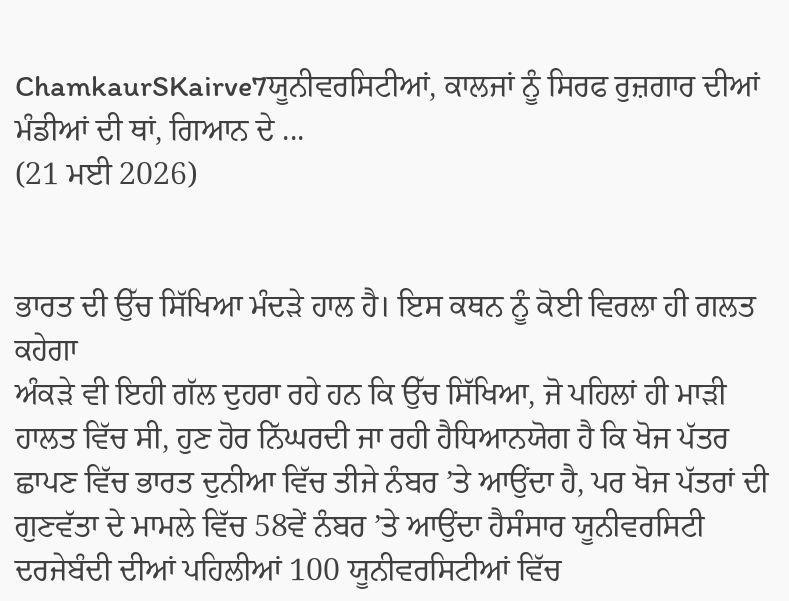ChamkaurSKairve7ਯੂਨੀਵਰਸਿਟੀਆਂ, ਕਾਲਜਾਂ ਨੂੰ ਸਿਰਫ ਰੁਜ਼ਗਾਰ ਦੀਆਂ ਮੰਡੀਆਂ ਦੀ ਥਾਂ, ਗਿਆਨ ਦੇ ...
(21 ਮਈ 2026)


ਭਾਰਤ ਦੀ ਉੱਚ ਸਿੱਖਿਆ ਮੰਦੜੇ ਹਾਲ ਹੈ। ਇਸ ਕਥਨ ਨੂੰ ਕੋਈ ਵਿਰਲਾ ਹੀ ਗਲਤ ਕਹੇਗਾ
ਅੰਕੜੇ ਵੀ ਇਹੀ ਗੱਲ ਦੁਹਰਾ ਰਹੇ ਹਨ ਕਿ ਉੱਚ ਸਿੱਖਿਆ, ਜੋ ਪਹਿਲਾਂ ਹੀ ਮਾੜੀ ਹਾਲਤ ਵਿੱਚ ਸੀ, ਹੁਣ ਹੋਰ ਨਿੱਘਰਦੀ ਜਾ ਰਹੀ ਹੈਧਿਆਨਯੋਗ ਹੈ ਕਿ ਖੋਜ ਪੱਤਰ ਛਾਪਣ ਵਿੱਚ ਭਾਰਤ ਦੁਨੀਆ ਵਿੱਚ ਤੀਜੇ ਨੰਬਰ ’ਤੇ ਆਉਂਦਾ ਹੈ, ਪਰ ਖੋਜ ਪੱਤਰਾਂ ਦੀ ਗੁਣਵੱਤਾ ਦੇ ਮਾਮਲੇ ਵਿੱਚ 58ਵੇਂ ਨੰਬਰ ’ਤੇ ਆਉਂਦਾ ਹੈਸੰਸਾਰ ਯੂਨੀਵਰਸਿਟੀ ਦਰਜੇਬੰਦੀ ਦੀਆਂ ਪਹਿਲੀਆਂ 100 ਯੂਨੀਵਰਸਿਟੀਆਂ ਵਿੱਚ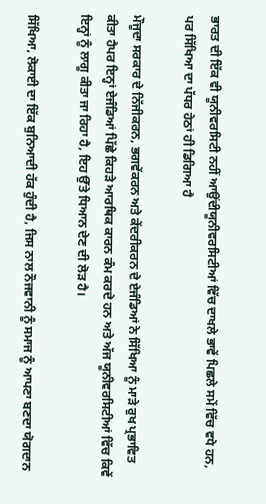ਭਾਰਤ ਦੀ ਇੱਕ ਵੀ ਯੂਨੀਵਰਸਿਟੀ ਨਹੀਂ ਆਉਂਦੀਯੂਨੀਵਰਸਿਟੀਆਂ ਵਿੱਚ ਦਾਖਲੇ ਭਾਵੇਂ ਪਿਛਲੇ ਸਮੇਂ ਵਿੱਚ ਵਧੇ ਹਨ, ਪਰ ਸਿੱਖਿਆ ਦਾ ਪੱਧਰ ਹੇਠਾਂ ਹੀ ਡਿਗਿਆ ਹੈ

ਮੌਜੂਦਾ ਸਰਕਾਰ ਦੇ ਨਿੱਜੀਕਰਨ, ਭਗਵੇਂਕਰਨ ਅਤੇ ਕੇਂਦਰੀਕਰਨ ਦੇ ਏਜੰਡਿਆਂ ਨੇ ਸਿੱਖਿਆ ਨੂੰ ਮਾੜੇ ਰੁਖ ਪ੍ਰਭਾਵਿਤ ਕੀਤਾ ਹੈਪਰ ਇਨ੍ਹਾਂ ਏਜੰਡਿਆਂ ਪਿੱਛੇ ਕਿਹੜੇ ਆਰਥਿਕ ਕਾਰਨ ਕੰਮ ਕਰਦੇ ਹਨ ਅਤੇ ਅੱਜ ਯੂਨੀਵਰਸਿਟੀਆਂ ਵਿੱਚ ਕਿਵੇਂ ਇਨ੍ਹਾਂ ਨੂੰ ਲਾਗੂ ਕੀਤਾ ਜਾ ਰਿਹਾ ਹੈ, ਇਹ ਉੱਤੇ ਧਿਆਨ ਦੇਣ ਦੀ ਲੋੜ ਹੈ।

ਸਿੱਖਿਆ, ਲੋਕਾਈ ਦਾ ਇੱਕ ਬੁਨਿਆਦੀ ਹੱਕ ਹੁੰਦੀ ਹੈ, ਜਿਸ ਨਾਲ ਨੌਜਵਾਨੀ ਨੂੰ ਸਮਾਜ ਨੂੰ ਆਪਣਾ ਬਣਦਾ ਯੋਗਦਾਨ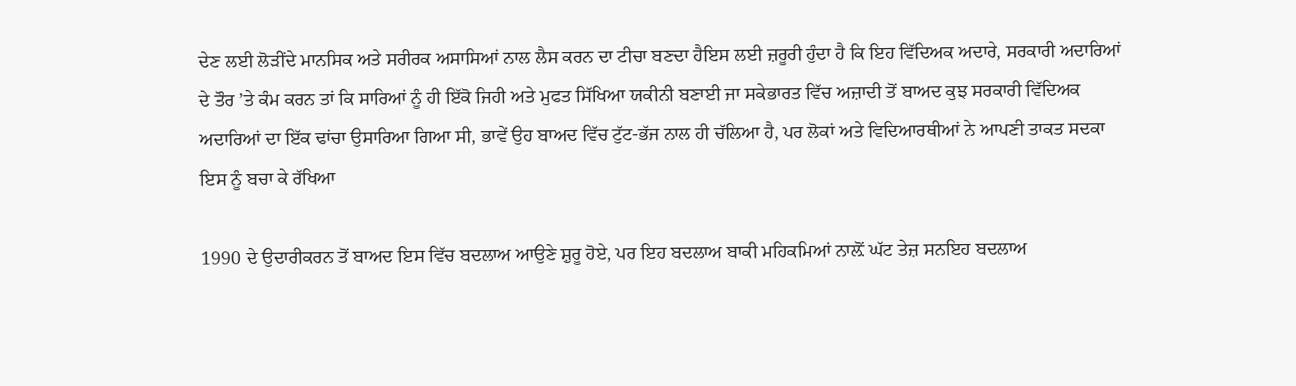ਦੇਣ ਲਈ ਲੋੜੀਂਦੇ ਮਾਨਸਿਕ ਅਤੇ ਸਰੀਰਕ ਅਸਾਸਿਆਂ ਨਾਲ ਲੈਸ ਕਰਨ ਦਾ ਟੀਚਾ ਬਣਦਾ ਹੈਇਸ ਲਈ ਜ਼ਰੂਰੀ ਹੁੰਦਾ ਹੈ ਕਿ ਇਹ ਵਿੱਦਿਅਕ ਅਦਾਰੇ, ਸਰਕਾਰੀ ਅਦਾਰਿਆਂ ਦੇ ਤੌਰ ’ਤੇ ਕੰਮ ਕਰਨ ਤਾਂ ਕਿ ਸਾਰਿਆਂ ਨੂੰ ਹੀ ਇੱਕੋ ਜਿਹੀ ਅਤੇ ਮੁਫਤ ਸਿੱਖਿਆ ਯਕੀਨੀ ਬਣਾਈ ਜਾ ਸਕੇਭਾਰਤ ਵਿੱਚ ਅਜ਼ਾਦੀ ਤੋਂ ਬਾਅਦ ਕੁਝ ਸਰਕਾਰੀ ਵਿੱਦਿਅਕ ਅਦਾਰਿਆਂ ਦਾ ਇੱਕ ਢਾਂਚਾ ਉਸਾਰਿਆ ਗਿਆ ਸੀ, ਭਾਵੇਂ ਉਹ ਬਾਅਦ ਵਿੱਚ ਟੁੱਟ-ਭੱਜ ਨਾਲ ਹੀ ਚੱਲਿਆ ਹੈ, ਪਰ ਲੋਕਾਂ ਅਤੇ ਵਿਦਿਆਰਥੀਆਂ ਨੇ ਆਪਣੀ ਤਾਕਤ ਸਦਕਾ ਇਸ ਨੂੰ ਬਚਾ ਕੇ ਰੱਖਿਆ

1990 ਦੇ ਉਦਾਰੀਕਰਨ ਤੋਂ ਬਾਅਦ ਇਸ ਵਿੱਚ ਬਦਲਾਅ ਆਉਣੇ ਸ਼ੁਰੂ ਹੋਏ, ਪਰ ਇਹ ਬਦਲਾਅ ਬਾਕੀ ਮਹਿਕਮਿਆਂ ਨਾਲ਼ੋਂ ਘੱਟ ਤੇਜ਼ ਸਨਇਹ ਬਦਲਾਅ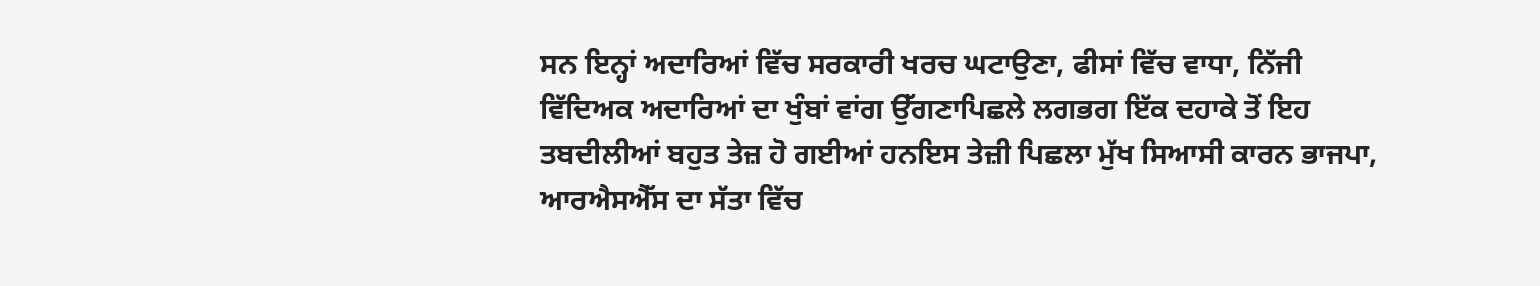ਸਨ ਇਨ੍ਹਾਂ ਅਦਾਰਿਆਂ ਵਿੱਚ ਸਰਕਾਰੀ ਖਰਚ ਘਟਾਉਣਾ, ਫੀਸਾਂ ਵਿੱਚ ਵਾਧਾ, ਨਿੱਜੀ ਵਿੱਦਿਅਕ ਅਦਾਰਿਆਂ ਦਾ ਖੁੰਬਾਂ ਵਾਂਗ ਉੱਗਣਾਪਿਛਲੇ ਲਗਭਗ ਇੱਕ ਦਹਾਕੇ ਤੋਂ ਇਹ ਤਬਦੀਲੀਆਂ ਬਹੁਤ ਤੇਜ਼ ਹੋ ਗਈਆਂ ਹਨਇਸ ਤੇਜ਼ੀ ਪਿਛਲਾ ਮੁੱਖ ਸਿਆਸੀ ਕਾਰਨ ਭਾਜਪਾ, ਆਰਐਸਐੱਸ ਦਾ ਸੱਤਾ ਵਿੱਚ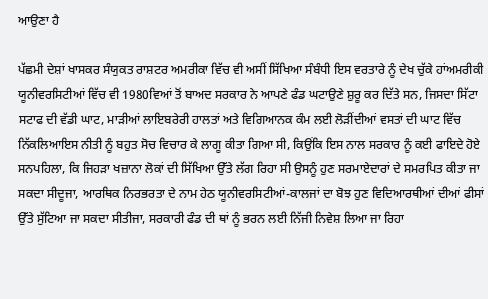ਆਉਣਾ ਹੈ

ਪੱਛਮੀ ਦੇਸ਼ਾਂ ਖਾਸਕਰ ਸੰਯੁਕਤ ਰਾਸ਼ਟਰ ਅਮਰੀਕਾ ਵਿੱਚ ਵੀ ਅਸੀਂ ਸਿੱਖਿਆ ਸੰਬੰਧੀ ਇਸ ਵਰਤਾਰੇ ਨੂੰ ਦੇਖ ਚੁੱਕੇ ਹਾਂਅਮਰੀਕੀ ਯੂਨੀਵਰਸਿਟੀਆਂ ਵਿੱਚ ਵੀ 1980ਵਿਆਂ ਤੋਂ ਬਾਅਦ ਸਰਕਾਰ ਨੇ ਆਪਣੇ ਫੰਡ ਘਟਾਉਣੇ ਸ਼ੁਰੂ ਕਰ ਦਿੱਤੇ ਸਨ, ਜਿਸਦਾ ਸਿੱਟਾ ਸਟਾਫ ਦੀ ਵੱਡੀ ਘਾਟ, ਮਾੜੀਆਂ ਲਾਇਬਰੇਰੀ ਹਾਲਤਾਂ ਅਤੇ ਵਿਗਿਆਨਕ ਕੰਮ ਲਈ ਲੋੜੀਂਦੀਆਂ ਵਸਤਾਂ ਦੀ ਘਾਟ ਵਿੱਚ ਨਿੱਕਲਿਆਇਸ ਨੀਤੀ ਨੂੰ ਬਹੁਤ ਸੋਚ ਵਿਚਾਰ ਕੇ ਲਾਗੂ ਕੀਤਾ ਗਿਆ ਸੀ, ਕਿਉਂਕਿ ਇਸ ਨਾਲ ਸਰਕਾਰ ਨੂੰ ਕਈ ਫਾਇਦੇ ਹੋਏ ਸਨਪਹਿਲਾ, ਕਿ ਜਿਹੜਾ ਖਜ਼ਾਨਾ ਲੋਕਾਂ ਦੀ ਸਿੱਖਿਆ ਉੱਤੇ ਲੱਗ ਰਿਹਾ ਸੀ ਉਸਨੂੰ ਹੁਣ ਸਰਮਾਏਦਾਰਾਂ ਦੇ ਸਮਰਪਿਤ ਕੀਤਾ ਜਾ ਸਕਦਾ ਸੀਦੂਜਾ, ਆਰਥਿਕ ਨਿਰਭਰਤਾ ਦੇ ਨਾਮ ਹੇਠ ਯੂਨੀਵਰਸਿਟੀਆਂ-ਕਾਲਜਾਂ ਦਾ ਬੋਝ ਹੁਣ ਵਿਦਿਆਰਥੀਆਂ ਦੀਆਂ ਫੀਸਾਂ ਉੱਤੇ ਸੁੱਟਿਆ ਜਾ ਸਕਦਾ ਸੀਤੀਜਾ, ਸਰਕਾਰੀ ਫੰਡ ਦੀ ਥਾਂ ਨੂੰ ਭਰਨ ਲਈ ਨਿੱਜੀ ਨਿਵੇਸ਼ ਲਿਆ ਜਾ ਰਿਹਾ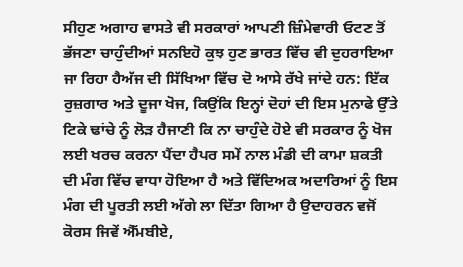ਸੀਹੁਣ ਅਗਾਹ ਵਾਸਤੇ ਵੀ ਸਰਕਾਰਾਂ ਆਪਣੀ ਜ਼ਿੰਮੇਵਾਰੀ ਓਟਣ ਤੋਂ ਭੱਜਣਾ ਚਾਹੁੰਦੀਆਂ ਸਨਇਹੋ ਕੁਝ ਹੁਣ ਭਾਰਤ ਵਿੱਚ ਵੀ ਦੁਹਰਾਇਆ ਜਾ ਰਿਹਾ ਹੈਅੱਜ ਦੀ ਸਿੱਖਿਆ ਵਿੱਚ ਦੋ ਆਸੇ ਰੱਖੇ ਜਾਂਦੇ ਹਨ: ਇੱਕ ਰੁਜ਼ਗਾਰ ਅਤੇ ਦੂਜਾ ਖੋਜ, ਕਿਉਂਕਿ ਇਨ੍ਹਾਂ ਦੋਹਾਂ ਦੀ ਇਸ ਮੁਨਾਫੇ ਉੱਤੇ ਟਿਕੇ ਢਾਂਚੇ ਨੂੰ ਲੋੜ ਹੈਜਾਣੀ ਕਿ ਨਾ ਚਾਹੁੰਦੇ ਹੋਏ ਵੀ ਸਰਕਾਰ ਨੂੰ ਖੋਜ ਲਈ ਖਰਚ ਕਰਨਾ ਪੈਂਦਾ ਹੈਪਰ ਸਮੇਂ ਨਾਲ ਮੰਡੀ ਦੀ ਕਾਮਾ ਸ਼ਕਤੀ ਦੀ ਮੰਗ ਵਿੱਚ ਵਾਧਾ ਹੋਇਆ ਹੈ ਅਤੇ ਵਿੱਦਿਅਕ ਅਦਾਰਿਆਂ ਨੂੰ ਇਸ ਮੰਗ ਦੀ ਪੂਰਤੀ ਲਈ ਅੱਗੇ ਲਾ ਦਿੱਤਾ ਗਿਆ ਹੈ ਉਦਾਹਰਨ ਵਜੋਂ ਕੋਰਸ ਜਿਵੇਂ ਐੱਮਬੀਏ,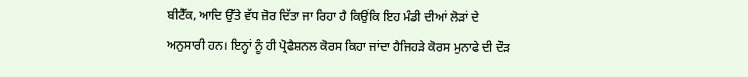ਬੀਟੈੱਕ, ਆਦਿ ਉੱਤੇ ਵੱਧ ਜ਼ੋਰ ਦਿੱਤਾ ਜਾ ਰਿਹਾ ਹੈ ਕਿਉਂਕਿ ਇਹ ਮੰਡੀ ਦੀਆਂ ਲੋੜਾਂ ਦੇ ਅਨੁਸਾਰੀ ਹਨ। ਇਨ੍ਹਾਂ ਨੂੰ ਹੀ ਪ੍ਰੋਫੈਸ਼ਨਲ ਕੋਰਸ ਕਿਹਾ ਜਾਂਦਾ ਹੈਜਿਹੜੇ ਕੋਰਸ ਮੁਨਾਫੇ ਦੀ ਦੌੜ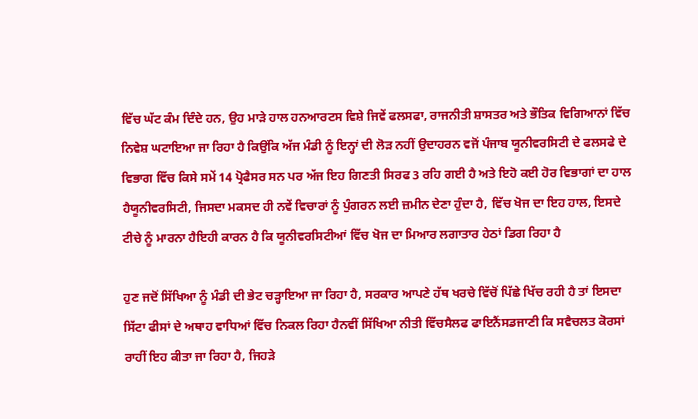ਵਿੱਚ ਘੱਟ ਕੰਮ ਦਿੰਦੇ ਹਨ, ਉਹ ਮਾੜੇ ਹਾਲ ਹਨਆਰਟਸ ਵਿਸ਼ੇ ਜਿਵੇਂ ਫਲਸਫਾ, ਰਾਜਨੀਤੀ ਸ਼ਾਸਤਰ ਅਤੇ ਭੌਤਿਕ ਵਿਗਿਆਨਾਂ ਵਿੱਚ ਨਿਵੇਸ਼ ਘਟਾਇਆ ਜਾ ਰਿਹਾ ਹੈ ਕਿਉਂਕਿ ਅੱਜ ਮੰਡੀ ਨੂੰ ਇਨ੍ਹਾਂ ਦੀ ਲੋੜ ਨਹੀਂ ਉਦਾਹਰਨ ਵਜੋਂ ਪੰਜਾਬ ਯੂਨੀਵਰਸਿਟੀ ਦੇ ਫਲਸਫੇ ਦੇ ਵਿਭਾਗ ਵਿੱਚ ਕਿਸੇ ਸਮੇਂ 14 ਪ੍ਰੋਫੈਸਰ ਸਨ ਪਰ ਅੱਜ ਇਹ ਗਿਣਤੀ ਸਿਰਫ 3 ਰਹਿ ਗਈ ਹੈ ਅਤੇ ਇਹੋ ਕਈ ਹੋਰ ਵਿਭਾਗਾਂ ਦਾ ਹਾਲ ਹੈਯੂਨੀਵਰਸਿਟੀ, ਜਿਸਦਾ ਮਕਸਦ ਹੀ ਨਵੇਂ ਵਿਚਾਰਾਂ ਨੂੰ ਪੁੰਗਰਨ ਲਈ ਜ਼ਮੀਨ ਦੇਣਾ ਹੁੰਦਾ ਹੈ, ਵਿੱਚ ਖੋਜ ਦਾ ਇਹ ਹਾਲ, ਇਸਦੇ ਟੀਚੇ ਨੂੰ ਮਾਰਨਾ ਹੈਇਹੀ ਕਾਰਨ ਹੈ ਕਿ ਯੂਨੀਵਰਸਿਟੀਆਂ ਵਿੱਚ ਖੋਜ ਦਾ ਮਿਆਰ ਲਗਾਤਾਰ ਹੇਠਾਂ ਡਿਗ ਰਿਹਾ ਹੈ

ਹੁਣ ਜਦੋਂ ਸਿੱਖਿਆ ਨੂੰ ਮੰਡੀ ਦੀ ਭੇਟ ਚੜ੍ਹਾਇਆ ਜਾ ਰਿਹਾ ਹੈ, ਸਰਕਾਰ ਆਪਣੇ ਹੱਥ ਖਰਚੇ ਵਿੱਚੋਂ ਪਿੱਛੇ ਖਿੱਚ ਰਹੀ ਹੈ ਤਾਂ ਇਸਦਾ ਸਿੱਟਾ ਫੀਸਾਂ ਦੇ ਅਥਾਹ ਵਾਧਿਆਂ ਵਿੱਚ ਨਿਕਲ ਰਿਹਾ ਹੈਨਵੀਂ ਸਿੱਖਿਆ ਨੀਤੀ ਵਿੱਚਸੈਲਫ ਫਾਇਨੈਂਸਡਜਾਣੀ ਕਿ ਸਵੈਚਲਤ ਕੋਰਸਾਂ ਰਾਹੀਂ ਇਹ ਕੀਤਾ ਜਾ ਰਿਹਾ ਹੈ, ਜਿਹੜੇ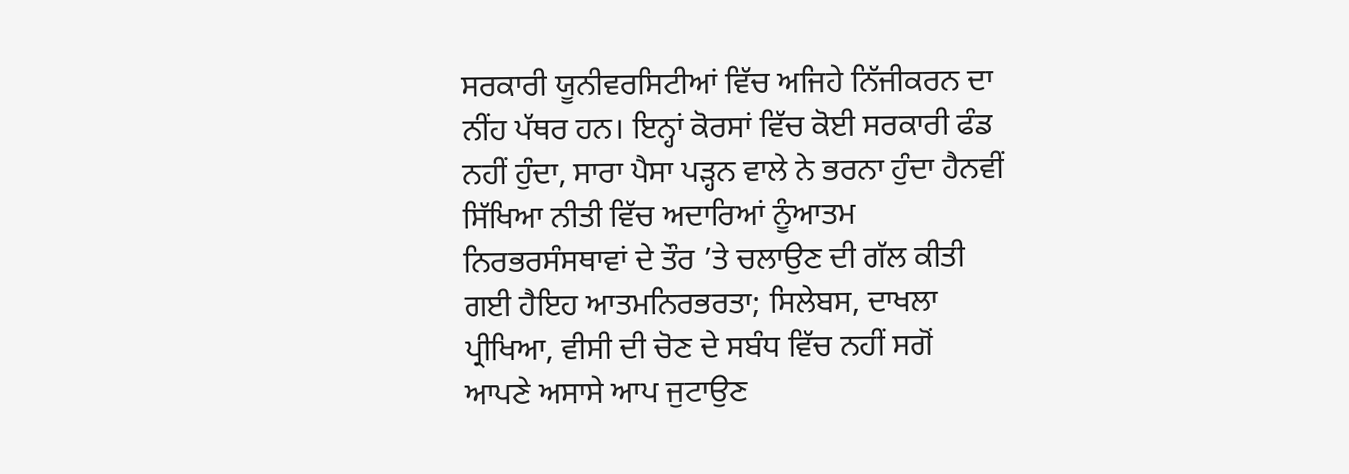ਸਰਕਾਰੀ ਯੂਨੀਵਰਸਿਟੀਆਂ ਵਿੱਚ ਅਜਿਹੇ ਨਿੱਜੀਕਰਨ ਦਾ ਨੀਂਹ ਪੱਥਰ ਹਨ। ਇਨ੍ਹਾਂ ਕੋਰਸਾਂ ਵਿੱਚ ਕੋਈ ਸਰਕਾਰੀ ਫੰਡ ਨਹੀਂ ਹੁੰਦਾ, ਸਾਰਾ ਪੈਸਾ ਪੜ੍ਹਨ ਵਾਲੇ ਨੇ ਭਰਨਾ ਹੁੰਦਾ ਹੈਨਵੀਂ ਸਿੱਖਿਆ ਨੀਤੀ ਵਿੱਚ ਅਦਾਰਿਆਂ ਨੂੰਆਤਮ ਨਿਰਭਰਸੰਸਥਾਵਾਂ ਦੇ ਤੌਰ ’ਤੇ ਚਲਾਉਣ ਦੀ ਗੱਲ ਕੀਤੀ ਗਈ ਹੈਇਹ ਆਤਮਨਿਰਭਰਤਾ; ਸਿਲੇਬਸ, ਦਾਖਲਾ ਪ੍ਰੀਖਿਆ, ਵੀਸੀ ਦੀ ਚੋਣ ਦੇ ਸਬੰਧ ਵਿੱਚ ਨਹੀਂ ਸਗੋਂ ਆਪਣੇ ਅਸਾਸੇ ਆਪ ਜੁਟਾਉਣ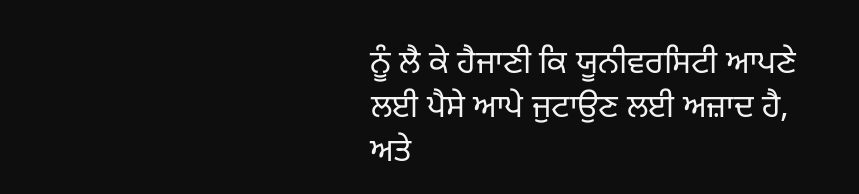ਨੂੰ ਲੈ ਕੇ ਹੈਜਾਣੀ ਕਿ ਯੂਨੀਵਰਸਿਟੀ ਆਪਣੇ ਲਈ ਪੈਸੇ ਆਪੇ ਜੁਟਾਉਣ ਲਈ ਅਜ਼ਾਦ ਹੈ, ਅਤੇ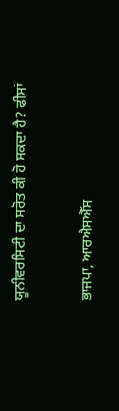ਯੂਨੀਵਰਸਿਟੀ ਦਾ ਸਰੋਤ ਕੀ ਹੋ ਸਕਦਾ ਹੈ? ਫੀਸਾਂ

ਭਾਜਪਾ, ਆਰਐਸਐੱਸ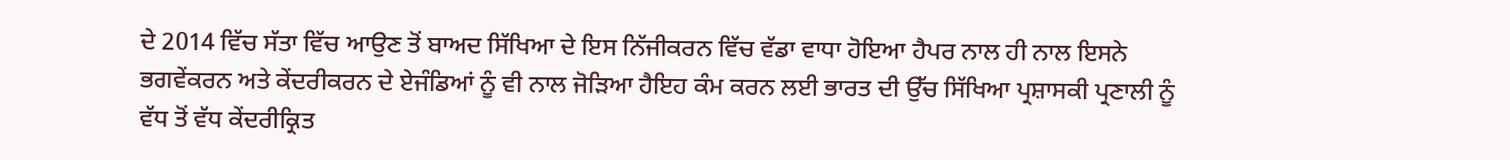ਦੇ 2014 ਵਿੱਚ ਸੱਤਾ ਵਿੱਚ ਆਉਣ ਤੋਂ ਬਾਅਦ ਸਿੱਖਿਆ ਦੇ ਇਸ ਨਿੱਜੀਕਰਨ ਵਿੱਚ ਵੱਡਾ ਵਾਧਾ ਹੋਇਆ ਹੈਪਰ ਨਾਲ ਹੀ ਨਾਲ ਇਸਨੇ ਭਗਵੇਂਕਰਨ ਅਤੇ ਕੇਂਦਰੀਕਰਨ ਦੇ ਏਜੰਡਿਆਂ ਨੂੰ ਵੀ ਨਾਲ ਜੋੜਿਆ ਹੈਇਹ ਕੰਮ ਕਰਨ ਲਈ ਭਾਰਤ ਦੀ ਉੱਚ ਸਿੱਖਿਆ ਪ੍ਰਸ਼ਾਸਕੀ ਪ੍ਰਣਾਲੀ ਨੂੰ ਵੱਧ ਤੋਂ ਵੱਧ ਕੇਂਦਰੀਕ੍ਰਿਤ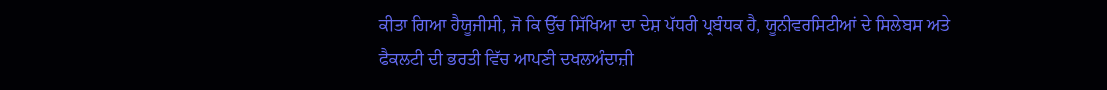ਕੀਤਾ ਗਿਆ ਹੈਯੂਜੀਸੀ, ਜੋ ਕਿ ਉੱਚ ਸਿੱਖਿਆ ਦਾ ਦੇਸ਼ ਪੱਧਰੀ ਪ੍ਰਬੰਧਕ ਹੈ, ਯੂਨੀਵਰਸਿਟੀਆਂ ਦੇ ਸਿਲੇਬਸ ਅਤੇ ਫੈਕਲਟੀ ਦੀ ਭਰਤੀ ਵਿੱਚ ਆਪਣੀ ਦਖਲਅੰਦਾਜ਼ੀ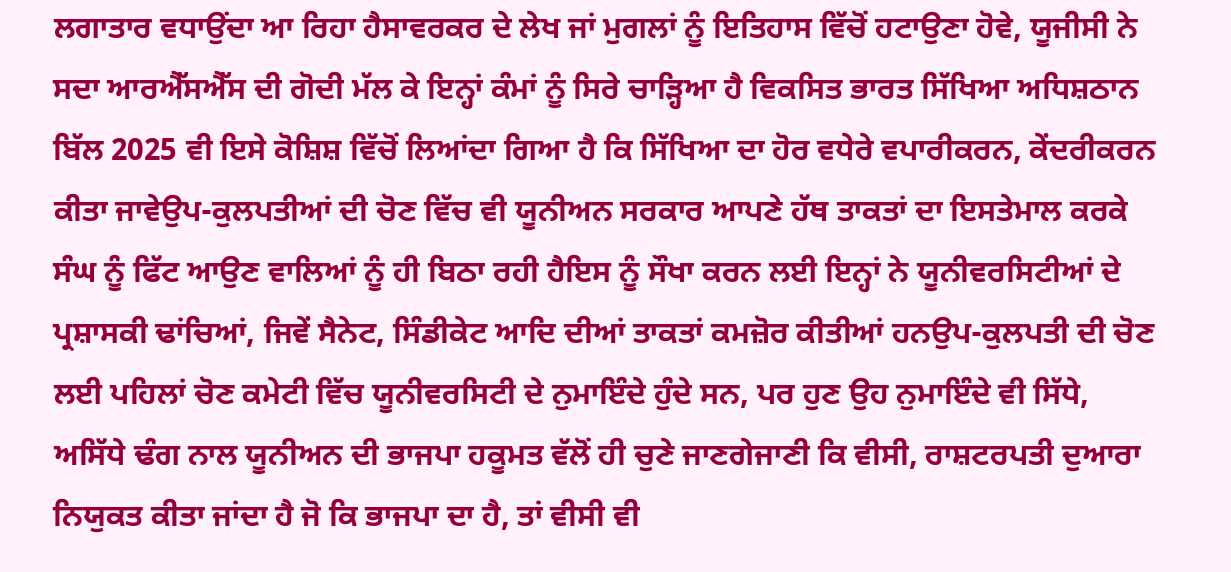ਲਗਾਤਾਰ ਵਧਾਉਂਦਾ ਆ ਰਿਹਾ ਹੈਸਾਵਰਕਰ ਦੇ ਲੇਖ ਜਾਂ ਮੁਗਲਾਂ ਨੂੰ ਇਤਿਹਾਸ ਵਿੱਚੋਂ ਹਟਾਉਣਾ ਹੋਵੇ, ਯੂਜੀਸੀ ਨੇ ਸਦਾ ਆਰਐੱਸਐੱਸ ਦੀ ਗੋਦੀ ਮੱਲ ਕੇ ਇਨ੍ਹਾਂ ਕੰਮਾਂ ਨੂੰ ਸਿਰੇ ਚਾੜ੍ਹਿਆ ਹੈ ਵਿਕਸਿਤ ਭਾਰਤ ਸਿੱਖਿਆ ਅਧਿਸ਼ਠਾਨ ਬਿੱਲ 2025 ਵੀ ਇਸੇ ਕੋਸ਼ਿਸ਼ ਵਿੱਚੋਂ ਲਿਆਂਦਾ ਗਿਆ ਹੈ ਕਿ ਸਿੱਖਿਆ ਦਾ ਹੋਰ ਵਧੇਰੇ ਵਪਾਰੀਕਰਨ, ਕੇਂਦਰੀਕਰਨ ਕੀਤਾ ਜਾਵੇਉਪ-ਕੁਲਪਤੀਆਂ ਦੀ ਚੋਣ ਵਿੱਚ ਵੀ ਯੂਨੀਅਨ ਸਰਕਾਰ ਆਪਣੇ ਹੱਥ ਤਾਕਤਾਂ ਦਾ ਇਸਤੇਮਾਲ ਕਰਕੇ ਸੰਘ ਨੂੰ ਫਿੱਟ ਆਉਣ ਵਾਲਿਆਂ ਨੂੰ ਹੀ ਬਿਠਾ ਰਹੀ ਹੈਇਸ ਨੂੰ ਸੌਖਾ ਕਰਨ ਲਈ ਇਨ੍ਹਾਂ ਨੇ ਯੂਨੀਵਰਸਿਟੀਆਂ ਦੇ ਪ੍ਰਸ਼ਾਸਕੀ ਢਾਂਚਿਆਂ, ਜਿਵੇਂ ਸੈਨੇਟ, ਸਿੰਡੀਕੇਟ ਆਦਿ ਦੀਆਂ ਤਾਕਤਾਂ ਕਮਜ਼ੋਰ ਕੀਤੀਆਂ ਹਨਉਪ-ਕੁਲਪਤੀ ਦੀ ਚੋਣ ਲਈ ਪਹਿਲਾਂ ਚੋਣ ਕਮੇਟੀ ਵਿੱਚ ਯੂਨੀਵਰਸਿਟੀ ਦੇ ਨੁਮਾਇੰਦੇ ਹੁੰਦੇ ਸਨ, ਪਰ ਹੁਣ ਉਹ ਨੁਮਾਇੰਦੇ ਵੀ ਸਿੱਧੇ, ਅਸਿੱਧੇ ਢੰਗ ਨਾਲ ਯੂਨੀਅਨ ਦੀ ਭਾਜਪਾ ਹਕੂਮਤ ਵੱਲੋਂ ਹੀ ਚੁਣੇ ਜਾਣਗੇਜਾਣੀ ਕਿ ਵੀਸੀ, ਰਾਸ਼ਟਰਪਤੀ ਦੁਆਰਾ ਨਿਯੁਕਤ ਕੀਤਾ ਜਾਂਦਾ ਹੈ ਜੋ ਕਿ ਭਾਜਪਾ ਦਾ ਹੈ, ਤਾਂ ਵੀਸੀ ਵੀ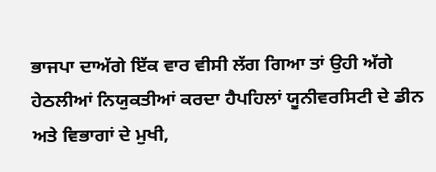ਭਾਜਪਾ ਦਾਅੱਗੇ ਇੱਕ ਵਾਰ ਵੀਸੀ ਲੱਗ ਗਿਆ ਤਾਂ ਉਹੀ ਅੱਗੇ ਹੇਠਲੀਆਂ ਨਿਯੁਕਤੀਆਂ ਕਰਦਾ ਹੈਪਹਿਲਾਂ ਯੂਨੀਵਰਸਿਟੀ ਦੇ ਡੀਨ ਅਤੇ ਵਿਭਾਗਾਂ ਦੇ ਮੁਖੀ,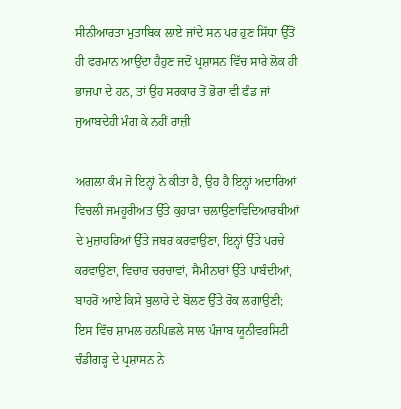ਸੀਨੀਆਰਤਾ ਮੁਤਾਬਿਕ ਲਾਏ ਜਾਂਦੇ ਸਨ ਪਰ ਹੁਣ ਸਿੱਧਾ ਉੱਤੋਂ ਹੀ ਫਰਮਾਨ ਆਉਂਦਾ ਹੈਹੁਣ ਜਦੋਂ ਪ੍ਰਸ਼ਾਸਨ ਵਿੱਚ ਸਾਰੇ ਲੋਕ ਹੀ ਭਾਜਪਾ ਦੇ ਹਨ, ਤਾਂ ਉਹ ਸਰਕਾਰ ਤੋਂ ਭੋਰਾ ਵੀ ਫੰਡ ਜਾਂ ਜੁਆਬਦੇਹੀ ਮੰਗ ਕੇ ਨਹੀਂ ਰਾਜ਼ੀ

ਅਗਲਾ ਕੰਮ ਜੋ ਇਨ੍ਹਾਂ ਨੇ ਕੀਤਾ ਹੈ, ਉਹ ਹੈ ਇਨ੍ਹਾਂ ਅਦਾਰਿਆਂ ਵਿਚਲੀ ਜਮਹੂਰੀਅਤ ਉੱਤੇ ਕੁਹਾੜਾ ਚਲਾਉਣਾਵਿਦਿਆਰਥੀਆਂ ਦੇ ਮੁਜ਼ਾਹਰਿਆਂ ਉੱਤੇ ਜਬਰ ਕਰਵਾਉਣਾ, ਇਨ੍ਹਾਂ ਉੱਤੇ ਪਰਚੇ ਕਰਵਾਉਣਾ, ਵਿਚਾਰ ਚਰਚਾਵਾਂ, ਸੈਮੀਨਾਰਾਂ ਉੱਤੇ ਪਾਬੰਦੀਆਂ, ਬਾਹਰੋਂ ਆਏ ਕਿਸੇ ਬੁਲਾਰੇ ਦੇ ਬੋਲਣ ਉੱਤੇ ਰੋਕ ਲਗਾਉਣੀ; ਇਸ ਵਿੱਚ ਸ਼ਾਮਲ ਹਨਪਿਛਲੇ ਸਾਲ ਪੰਜਾਬ ਯੂਨੀਵਰਸਿਟੀ ਚੰਡੀਗੜ੍ਹ ਦੇ ਪ੍ਰਸ਼ਾਸਨ ਨੇ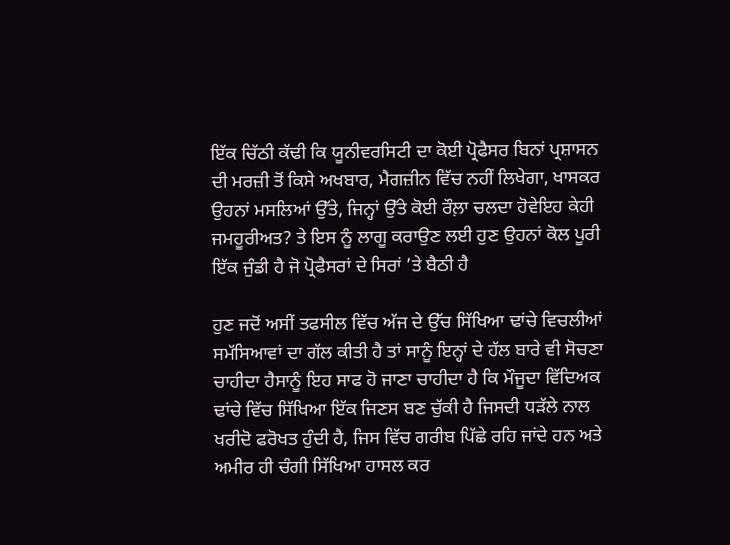ਇੱਕ ਚਿੱਠੀ ਕੱਢੀ ਕਿ ਯੂਨੀਵਰਸਿਟੀ ਦਾ ਕੋਈ ਪ੍ਰੋਫੈਸਰ ਬਿਨਾਂ ਪ੍ਰਸ਼ਾਸਨ ਦੀ ਮਰਜ਼ੀ ਤੋਂ ਕਿਸੇ ਅਖਬਾਰ, ਮੈਗਜ਼ੀਨ ਵਿੱਚ ਨਹੀਂ ਲਿਖੇਗਾ, ਖਾਸਕਰ ਉਹਨਾਂ ਮਸਲਿਆਂ ਉੱਤੇ, ਜਿਨ੍ਹਾਂ ਉੱਤੇ ਕੋਈ ਰੌਲ਼ਾ ਚਲਦਾ ਹੋਵੇਇਹ ਕੇਹੀ ਜਮਹੂਰੀਅਤ? ਤੇ ਇਸ ਨੂੰ ਲਾਗੂ ਕਰਾਉਣ ਲਈ ਹੁਣ ਉਹਨਾਂ ਕੋਲ ਪੂਰੀ ਇੱਕ ਜੁੰਡੀ ਹੈ ਜੋ ਪ੍ਰੋਫੈਸਰਾਂ ਦੇ ਸਿਰਾਂ ’ਤੇ ਬੈਠੀ ਹੈ

ਹੁਣ ਜਦੋਂ ਅਸੀਂ ਤਫਸੀਲ ਵਿੱਚ ਅੱਜ ਦੇ ਉੱਚ ਸਿੱਖਿਆ ਢਾਂਚੇ ਵਿਚਲੀਆਂ ਸਮੱਸਿਆਵਾਂ ਦਾ ਗੱਲ ਕੀਤੀ ਹੈ ਤਾਂ ਸਾਨੂੰ ਇਨ੍ਹਾਂ ਦੇ ਹੱਲ ਬਾਰੇ ਵੀ ਸੋਚਣਾ ਚਾਹੀਦਾ ਹੈਸਾਨੂੰ ਇਹ ਸਾਫ ਹੋ ਜਾਣਾ ਚਾਹੀਦਾ ਹੈ ਕਿ ਮੌਜੂਦਾ ਵਿੱਦਿਅਕ ਢਾਂਚੇ ਵਿੱਚ ਸਿੱਖਿਆ ਇੱਕ ਜਿਣਸ ਬਣ ਚੁੱਕੀ ਹੈ ਜਿਸਦੀ ਧੜੱਲੇ ਨਾਲ ਖਰੀਦੋ ਫਰੋਖਤ ਹੁੰਦੀ ਹੈ, ਜਿਸ ਵਿੱਚ ਗਰੀਬ ਪਿੱਛੇ ਰਹਿ ਜਾਂਦੇ ਹਨ ਅਤੇ ਅਮੀਰ ਹੀ ਚੰਗੀ ਸਿੱਖਿਆ ਹਾਸਲ ਕਰ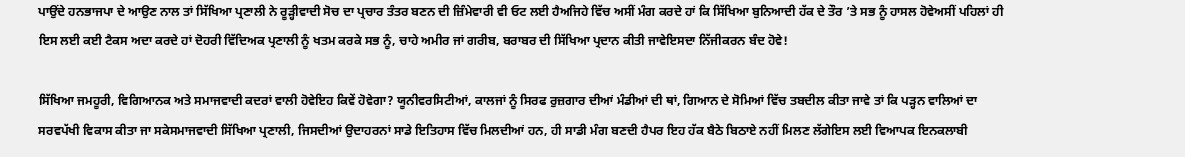ਪਾਉਂਦੇ ਹਨਭਾਜਪਾ ਦੇ ਆਉਣ ਨਾਲ ਤਾਂ ਸਿੱਖਿਆ ਪ੍ਰਣਾਲੀ ਨੇ ਰੂੜ੍ਹੀਵਾਦੀ ਸੋਚ ਦਾ ਪ੍ਰਚਾਰ ਤੰਤਰ ਬਣਨ ਦੀ ਜ਼ਿੰਮੇਵਾਰੀ ਵੀ ਓਟ ਲਈ ਹੈਅਜਿਹੇ ਵਿੱਚ ਅਸੀਂ ਮੰਗ ਕਰਦੇ ਹਾਂ ਕਿ ਸਿੱਖਿਆ ਬੁਨਿਆਦੀ ਹੱਕ ਦੇ ਤੌਰ ’ਤੇ ਸਭ ਨੂੰ ਹਾਸਲ ਹੋਵੇਅਸੀਂ ਪਹਿਲਾਂ ਹੀ ਇਸ ਲਈ ਕਈ ਟੈਕਸ ਅਦਾ ਕਰਦੇ ਹਾਂ ਦੋਹਰੀ ਵਿੱਦਿਅਕ ਪ੍ਰਣਾਲੀ ਨੂੰ ਖਤਮ ਕਰਕੇ ਸਭ ਨੂੰ, ਚਾਹੇ ਅਮੀਰ ਜਾਂ ਗਰੀਬ, ਬਰਾਬਰ ਦੀ ਸਿੱਖਿਆ ਪ੍ਰਦਾਨ ਕੀਤੀ ਜਾਵੇਇਸਦਾ ਨਿੱਜੀਕਰਨ ਬੰਦ ਹੋਵੇ!

ਸਿੱਖਿਆ ਜਮਹੂਰੀ, ਵਿਗਿਆਨਕ ਅਤੇ ਸਮਾਜਵਾਦੀ ਕਦਰਾਂ ਵਾਲੀ ਹੋਵੇਇਹ ਕਿਵੇਂ ਹੋਵੇਗਾ? ਯੂਨੀਵਰਸਿਟੀਆਂ, ਕਾਲਜਾਂ ਨੂੰ ਸਿਰਫ ਰੁਜ਼ਗਾਰ ਦੀਆਂ ਮੰਡੀਆਂ ਦੀ ਥਾਂ, ਗਿਆਨ ਦੇ ਸੋਮਿਆਂ ਵਿੱਚ ਤਬਦੀਲ ਕੀਤਾ ਜਾਵੇ ਤਾਂ ਕਿ ਪੜ੍ਹਨ ਵਾਲਿਆਂ ਦਾ ਸਰਵਪੱਖੀ ਵਿਕਾਸ ਕੀਤਾ ਜਾ ਸਕੇਸਮਾਜਵਾਦੀ ਸਿੱਖਿਆ ਪ੍ਰਣਾਲੀ, ਜਿਸਦੀਆਂ ਉਦਾਹਰਨਾਂ ਸਾਡੇ ਇਤਿਹਾਸ ਵਿੱਚ ਮਿਲਦੀਆਂ ਹਨ, ਹੀ ਸਾਡੀ ਮੰਗ ਬਣਦੀ ਹੈਪਰ ਇਹ ਹੱਕ ਬੈਠੇ ਬਿਠਾਏ ਨਹੀਂ ਮਿਲਣ ਲੱਗੇਇਸ ਲਈ ਵਿਆਪਕ ਇਨਕਲਾਬੀ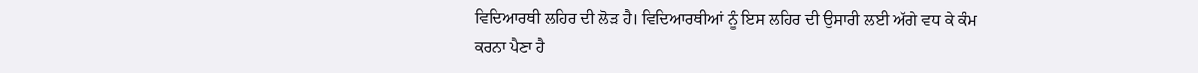ਵਿਦਿਆਰਥੀ ਲਹਿਰ ਦੀ ਲੋੜ ਹੈ। ਵਿਦਿਆਰਥੀਆਂ ਨੂੰ ਇਸ ਲਹਿਰ ਦੀ ਉਸਾਰੀ ਲਈ ਅੱਗੇ ਵਧ ਕੇ ਕੰਮ ਕਰਨਾ ਪੈਣਾ ਹੈ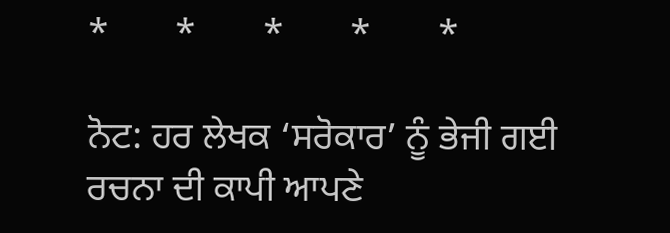*       *       *       *       *

ਨੋਟ: ਹਰ ਲੇਖਕ ‘ਸਰੋਕਾਰ’ ਨੂੰ ਭੇਜੀ ਗਈ ਰਚਨਾ ਦੀ ਕਾਪੀ ਆਪਣੇ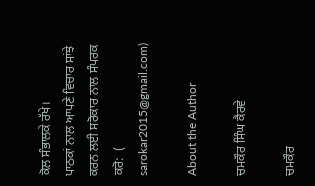ਕੋਲ ਸੰਭਾਲਕੇ ਰੱਖੇ।
ਪਾਠਕਾਂ ਨਾਲ ਆਪਣੇ ਵਿਚਾਰ ਸਾਂਝੇ ਕਰਨ ਲਈ ਸਰੋਕਾਰ ਨਾਲ ਸੰਪਰਕ ਕਰੋ:  (
sarokar2015@gmail.com)

About the Author

ਚਮਕੌਰ ਸਿੰਘ ਕੈਰਵੇ

ਚਮਕੌਰ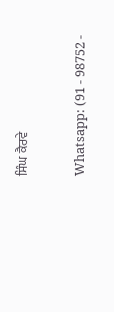ਸਿੰਘ ਕੈਰਵੇ

Whatsapp: (91 - 98752 -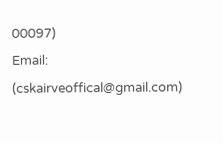00097)
Email: (cskairveoffical@gmail.com)